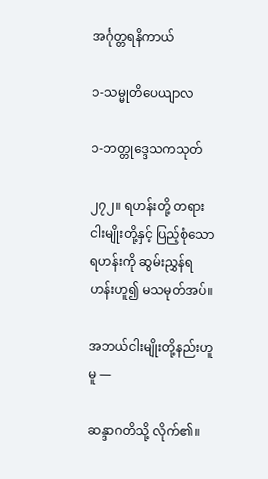အင်္ဂုတ္တရနိကာယ်

၁-သမ္မုတိပေယျာလ

၁-ဘတ္တုဒ္ဒေသကသုတ်

၂၇၂။ ရဟန်းတို့ တရားငါးမျိုးတို့နှင့် ပြည့်စုံသော ရဟန်းကို ဆွမ်းညွှန်ရဟန်းဟူ၍ မသမုတ်အပ်။

အဘယ်ငါးမျိုးတို့နည်းဟူမူ —

ဆန္ဒာဂတိသို့ လိုက်၏။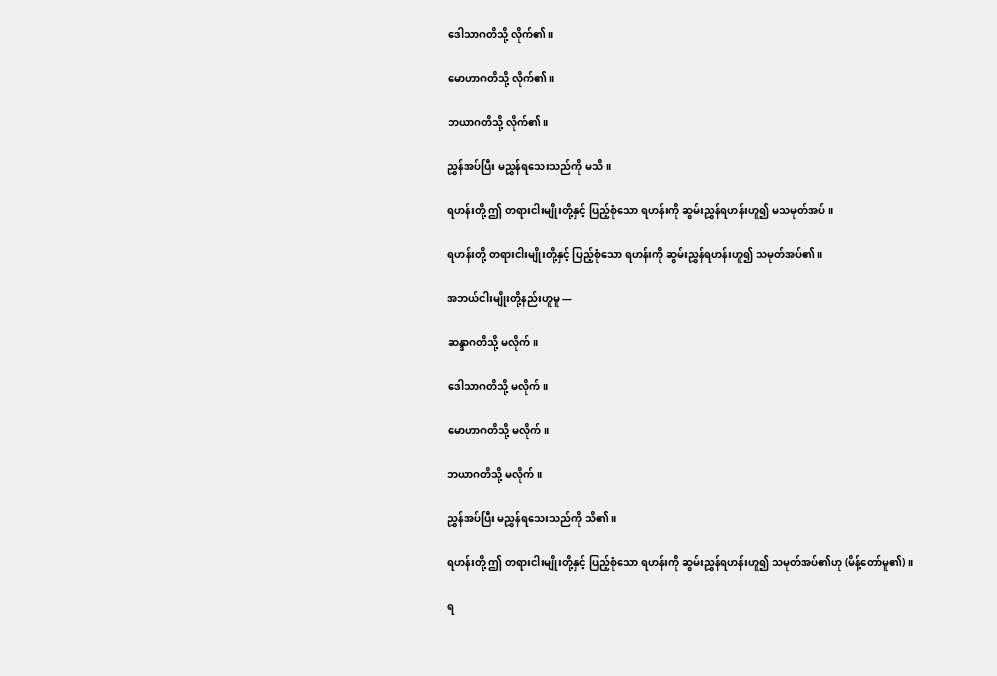ဒေါသာဂတိသို့ လိုက်၏။

မောဟာဂတိသို့ လိုက်၏။

ဘယာဂတိသို့ လိုက်၏။

ညွှန်အပ်ပြီး မညွှန်ရသေးသည်ကို မသိ။

ရဟန်းတို့ ဤ တရားငါးမျိုးတို့နှင့် ပြည့်စုံသော ရဟန်းကို ဆွမ်းညွှန်ရဟန်းဟူ၍ မသမုတ်အပ်။

ရဟန်းတို့ တရားငါးမျိုးတို့နှင့် ပြည့်စုံသော ရဟန်းကို ဆွမ်းညွှန်ရဟန်းဟူ၍ သမုတ်အပ်၏။

အဘယ်ငါးမျိုးတို့နည်းဟူမူ —

ဆန္ဒာဂတိသို့ မလိုက်။

ဒေါသာဂတိသို့ မလိုက်။

မောဟာဂတိသို့ မလိုက်။

ဘယာဂတိသို့ မလိုက်။

ညွှန်အပ်ပြီး မညွှန်ရသေးသည်ကို သိ၏။

ရဟန်းတို့ ဤ တရားငါးမျိုးတို့နှင့် ပြည့်စုံသော ရဟန်းကို ဆွမ်းညွှန်ရဟန်းဟူ၍ သမုတ်အပ်၏ဟု (မိန့်တော်မူ၏)။

ရ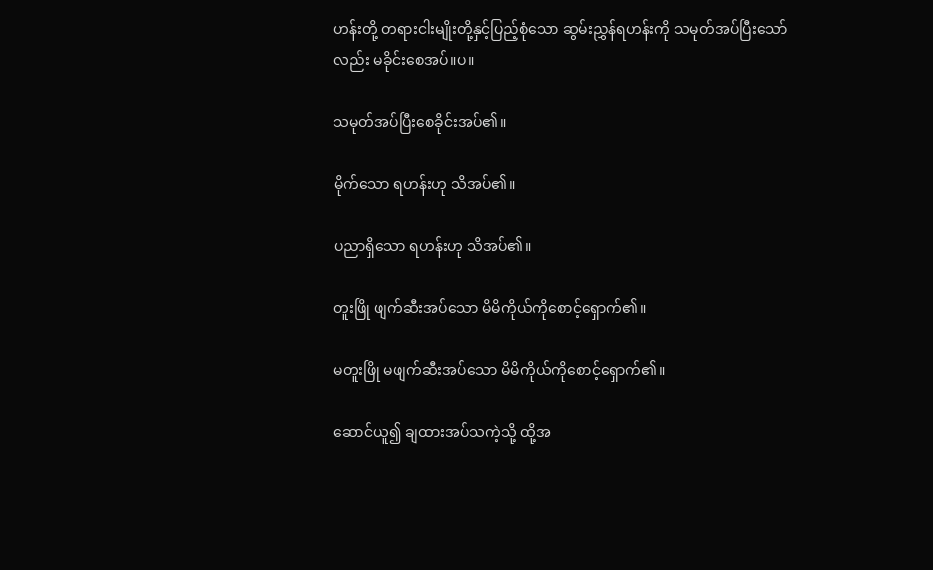ဟန်းတို့ တရားငါးမျိုးတို့နှင့်ပြည့်စုံသော ဆွမ်းညွှန်ရဟန်းကို သမုတ်အပ်ပြီးသော်လည်း မခိုင်းစေအပ်။ပ။

သမုတ်အပ်ပြီးစေခိုင်းအပ်၏။

မိုက်သော ရဟန်းဟု သိအပ်၏။

ပညာရှိသော ရဟန်းဟု သိအပ်၏။

တူးဖြို ဖျက်ဆီးအပ်သော မိမိကိုယ်ကိုစောင့်ရှောက်၏။

မတူးဖြို မဖျက်ဆီးအပ်သော မိမိကိုယ်ကိုစောင့်ရှောက်၏။

ဆောင်ယူ၍ ချထားအပ်သကဲ့သို့ ထို့အ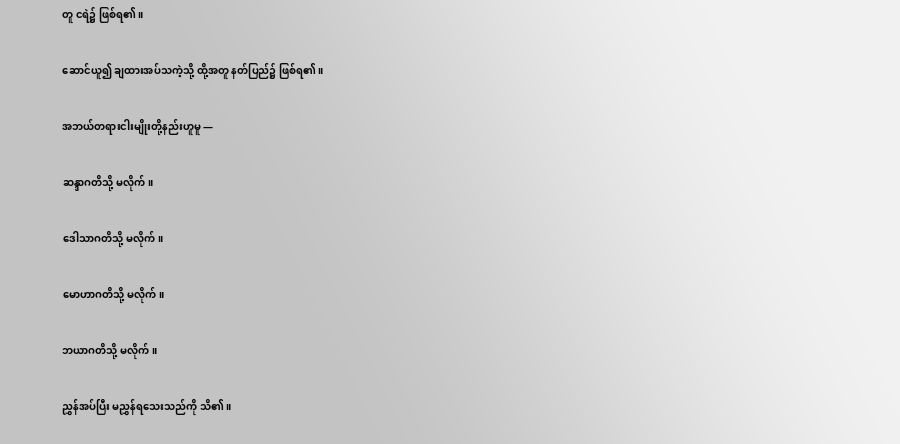တူ ငရဲ၌ ဖြစ်ရ၏။

ဆောင်ယူ၍ ချထားအပ်သကဲ့သို့ ထို့အတူ နတ်ပြည်၌ ဖြစ်ရ၏။

အဘယ်တရားငါးမျိုးတို့နည်းဟူမူ —

ဆန္ဒာဂတိသို့ မလိုက်။

ဒေါသာဂတိသို့ မလိုက်။

မောဟာဂတိသို့ မလိုက်။

ဘယာဂတိသို့ မလိုက်။

ညွှန်အပ်ပြီး မညွှန်ရသေးသည်ကို သိ၏။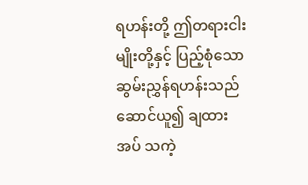ရဟန်းတို့ ဤတရားငါးမျိုးတို့နှင့် ပြည့်စုံသော ဆွမ်းညွှန်ရဟန်းသည် ဆောင်ယူ၍ ချထားအပ် သကဲ့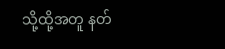သို့ထို့အတူ နတ်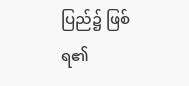ပြည်၌ ဖြစ်ရ၏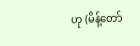ဟု (မိန့်တော်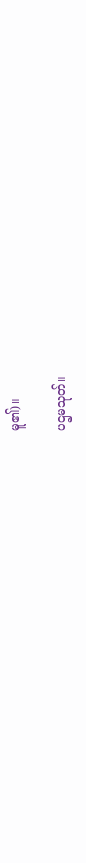မူ၏)။

ပဌမသုတ်။